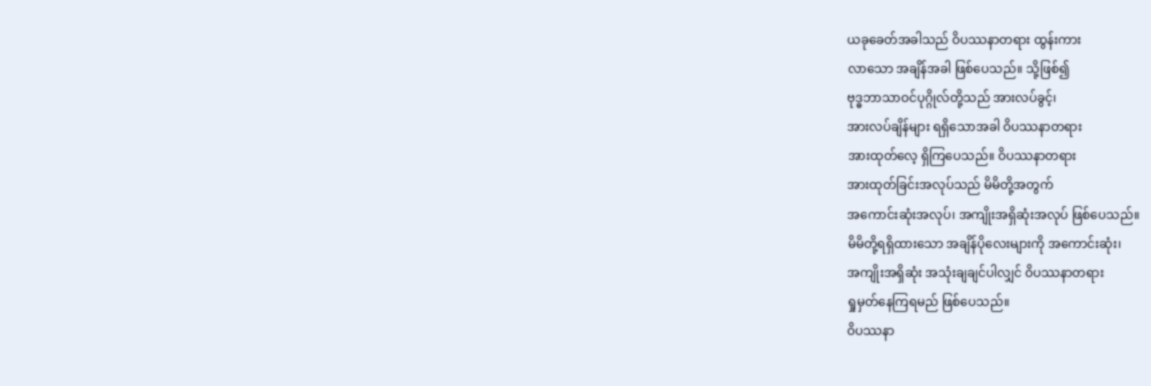ယခုခေတ်အခါသည် ဝိပဿနာတရား ထွန်းကား
လာသော အချိန်အခါ ဖြစ်ပေသည်။ သို့ဖြစ်၍
ဗုဒ္ဓဘာသာဝင်ပုဂ္ဂိုလ်တို့သည် အားလပ်ခွင့်၊
အားလပ်ချိန်များ ရရှိသောအခါ ဝိပဿနာတရား
အားထုတ်လေ့ ရှိကြပေသည်။ ဝိပဿနာတရား
အားထုတ်ခြင်းအလုပ်သည် မိမိတို့အတွက်
အကောင်းဆုံးအလုပ်၊ အကျိုးအရှိဆုံးအလုပ် ဖြစ်ပေသည်။
မိမိတို့ရရှိထားသော အချိန်ပိုလေးများကို အကောင်းဆုံး၊
အကျိုးအရှိဆုံး အသုံးချချင်ပါလျှင် ဝိပဿနာတရား
ရှုမှတ်နေကြရမည် ဖြစ်ပေသည်။
ဝိပဿနာ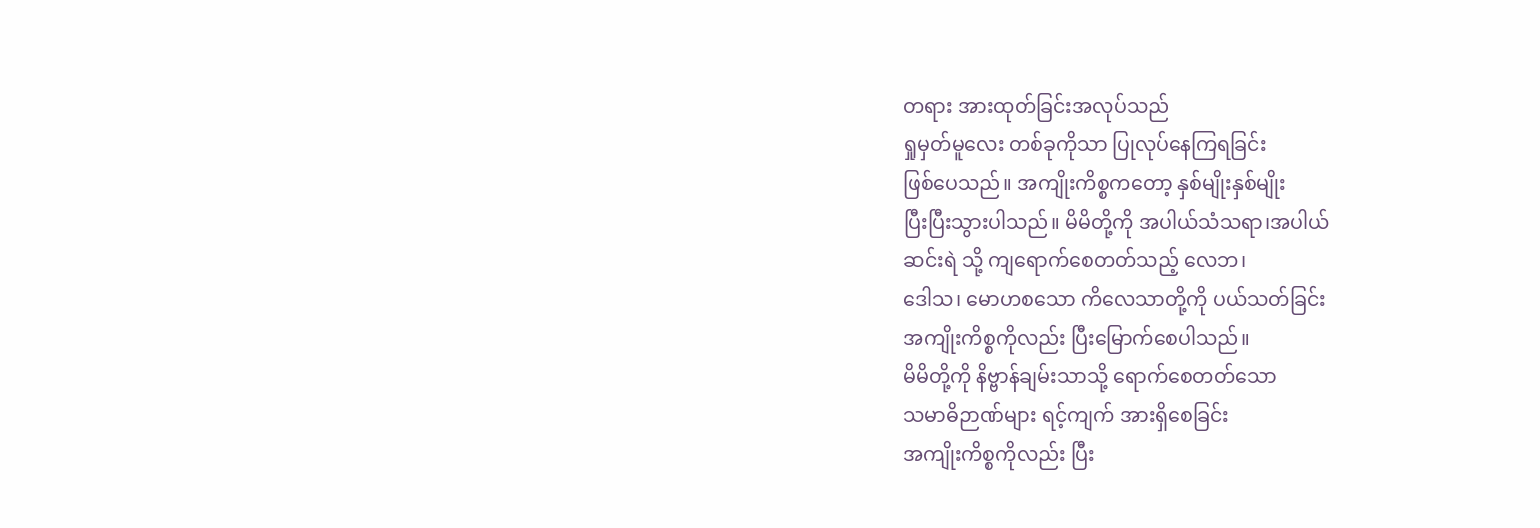တရား အားထုတ်ခြင်းအလုပ်သည်
ရှုမှတ်မူလေး တစ်ခုကိုသာ ပြုလုပ်နေကြရခြင်း
ဖြစ်ပေသည်။ အကျိုးကိစ္စကတော့ နှစ်မျိုးနှစ်မျိုး
ပြီးပြီးသွားပါသည်။ မိမိတို့ကို အပါယ်သံသရာ၊အပါယ်
ဆင်းရဲ သို့ ကျရောက်စေတတ်သည့် လေဘ၊
ဒေါသ၊ မောဟစသော ကိလေသာတို့ကို ပယ်သတ်ခြင်း
အကျိုးကိစ္စကိုလည်း ပြီးမြောက်စေပါသည်။
မိမိတို့ကို နိဗ္ဗာန်ချမ်းသာသို့ ရောက်စေတတ်သော
သမာဓိဉာဏ်များ ရင့်ကျက် အားရှိစေခြင်း
အကျိုးကိစ္စကိုလည်း ပြီး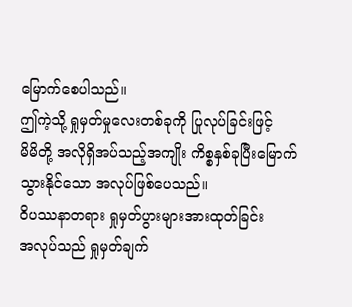မြောက်စေပါသည်။
ဤကဲ့သို့ ရှုမှတ်မှုလေးတစ်ခုကို ပြုလုပ်ခြင်းဖြင့်
မိမိတို့ အလိုရှိအပ်သည့်အကျိုး ကိစ္စနှစ်ခုပြီးမြောက်
သွားနိုင်သော အလုပ်ဖြစ်ပေသည်။
ဝိပဿနာတရား ရှုမှတ်ပွားများအားထုတ်ခြင်း
အလုပ်သည် ရှုမှတ်ချက်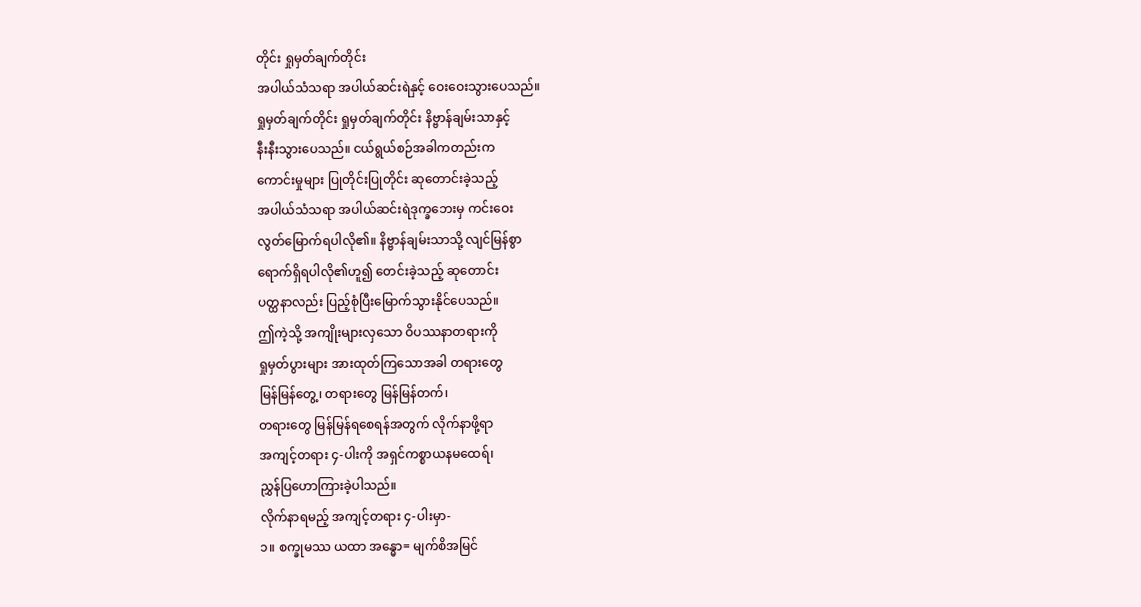တိုင်း ရှုမှတ်ချက်တိုင်း
အပါယ်သံသရာ အပါယ်ဆင်းရဲနှင့် ဝေးဝေးသွားပေသည်။
ရှုမှတ်ချက်တိုင်း ရှုမှတ်ချက်တိုင်း နိဗ္ဗာန်ချမ်းသာနှင့်
နီးနီးသွားပေသည်။ ငယ်ရွယ်စဉ်အခါကတည်းက
ကောင်းမှုများ ပြုတိုင်းပြုတိုင်း ဆုတောင်းခဲ့သည့်
အပါယ်သံသရာ အပါယ်ဆင်းရဲဒုက္ခဘေးမှ ကင်းဝေး
လွတ်မြောက်ရပါလို၏။ နိဗ္ဗာန်ချမ်းသာသို့ လျင်မြန်စွာ
ရောက်ရှိရပါလို၏ဟူ၍ တေင်းခဲ့သည့် ဆုတောင်း
ပတ္ထနာလည်း ပြည့်စုံပြီးမြောက်သွားနိုင်ပေသည်။
ဤကဲ့သို့ အကျိုးများလှသော ဝိပဿနာတရားကို
ရှုမှတ်ပွားများ အားထုတ်ကြသောအခါ တရားတွေ
မြန်မြန်တွေ့၊ တရားတွေ မြန်မြန်တက်၊
တရားတွေ မြန်မြန်ရစေရန်အတွက် လိုက်နာဖို့ရာ
အကျင့်တရား ၄-ပါးကို အရှင်ကစ္စာယနမထေရ်၊
ညွှန်ပြဟောကြားခဲ့ပါသည်။
လိုက်နာရမည့် အကျင့်တရား ၄-ပါးမှာ-
၁။ စက္ခုမဿ ယထာ အန္ဓော= မျက်စိအမြင်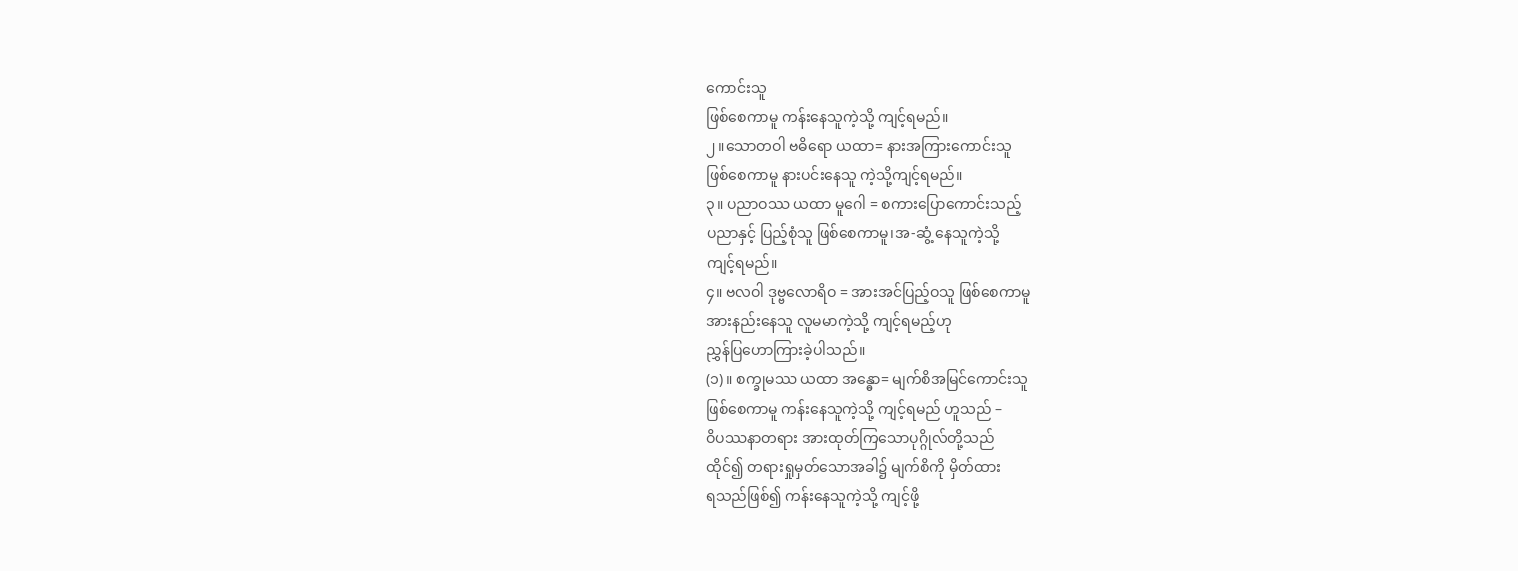ကောင်းသူ
ဖြစ်စေကာမူ ကန်းနေသူကဲ့သို့ ကျင့်ရမည်။
၂။သောတဝါ ဗဓိရော ယထာ= နားအကြားကောင်းသူ
ဖြစ်စေကာမူ နားပင်းနေသူ ကဲ့သို့ကျင့်ရမည်။
၃။ ပညာဝဿ ယထာ မူဂေါ = စကားပြောကောင်းသည့်
ပညာနှင့် ပြည့်စုံသူ ဖြစ်စေကာမူ၊အ-ဆွံ့ နေသူကဲ့သို့
ကျင့်ရမည်။
၄။ ဗလဝါ ဒုဗ္ဗလောရိဝ = အားအင်ပြည့်ဝသူ ဖြစ်စေကာမူ
အားနည်းနေသူ လူမမာကဲ့သို့ ကျင့်ရမည့်ဟု
ညွှန်ပြဟောကြားခဲ့ပါသည်။
(၁)။ စက္ခုမဿ ယထာ အန္ဓော= မျက်စိအမြင်ကောင်းသူ
ဖြစ်စေကာမူ ကန်းနေသူကဲ့သို့ ကျင့်ရမည် ဟူသည် –
ဝိပဿနာတရား အားထုတ်ကြသောပုဂ္ဂိုလ်တို့သည်
ထိုင်၍ တရားရှုမှတ်သောအခါ၌ မျက်စိကို မှိတ်ထား
ရသည်ဖြစ်၍ ကန်းနေသူကဲ့သို့ ကျင့်ဖို့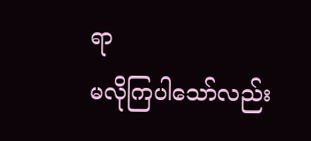ရာ
မလိုကြပါသော်လည်း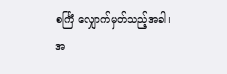စင်္ကြံ လျှောက်မှတ်သည့်အခါ၊
အ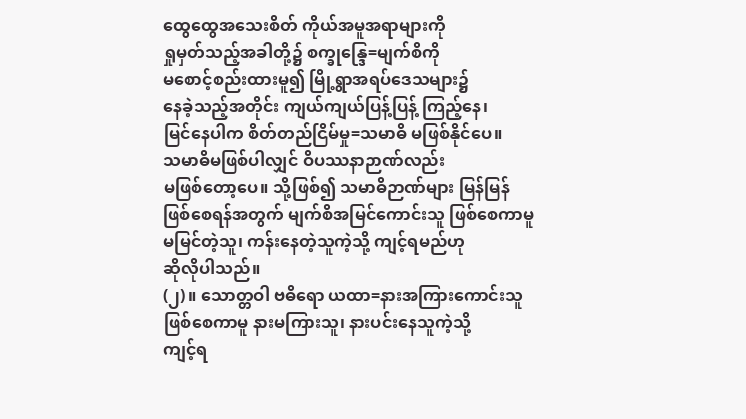ထွေထွေအသေးစိတ် ကိုယ်အမူအရာများကို
ရှုမှတ်သည့်အခါတို့၌ စက္ခုန္ဒြေ=မျက်စိကို
မစောင့်စည်းထားမူ၍ မြို့ရွာအရပ်ဒေသများ၌
နေခဲ့သည့်အတိုင်း ကျယ်ကျယ်ပြန့်ပြန့် ကြည့်နေ၊
မြင်နေပါက စိတ်တည်ငြိမ်မှု=သမာဓိ မဖြစ်နိုင်ပေ။
သမာဓိမဖြစ်ပါလျှင် ဝိပဿနာဉာဏ်လည်း
မဖြစ်တော့ပေ။ သို့ဖြစ်၍ သမာဓိဉာဏ်များ မြန်မြန်
ဖြစ်စေရန်အတွက် မျက်စိအမြင်ကောင်းသူ ဖြစ်စေကာမူ
မမြင်တဲ့သူ၊ ကန်းနေတဲ့သူကဲ့သို့ ကျင့်ရမည်ဟု
ဆိုလိုပါသည်။
(၂)။ သောတ္တဝါ ဗဓိရော ယထာ=နားအကြားကောင်းသူ
ဖြစ်စေကာမူ နားမကြားသူ၊ နားပင်းနေသူကဲ့သို့
ကျင့်ရ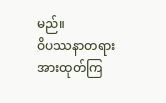မည်။
ဝိပဿနာတရား အားထုတ်ကြ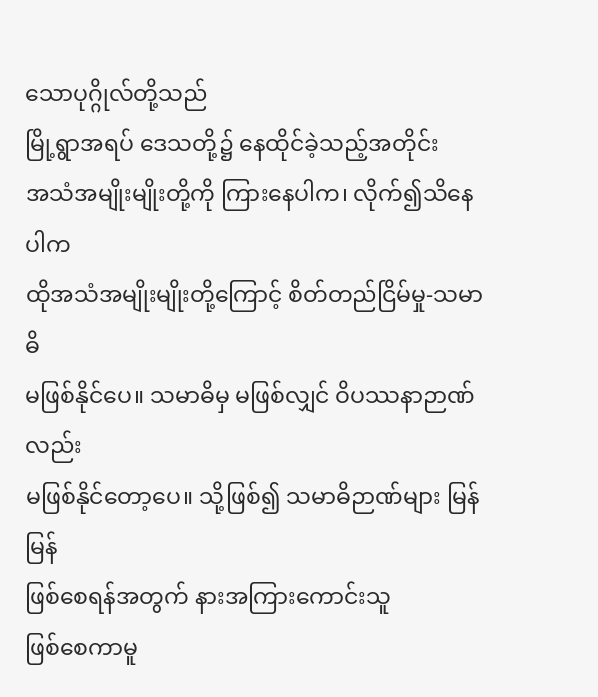သောပုဂ္ဂိုလ်တို့သည်
မြို့ရွာအရပ် ဒေသတို့၌ နေထိုင်ခဲ့သည့်အတိုင်း
အသံအမျိုးမျိုးတို့ကို ကြားနေပါက၊ လိုက်၍သိနေပါက
ထိုအသံအမျိုးမျိုးတို့ကြောင့် စိတ်တည်ငြိမ်မှု-သမာဓိ
မဖြစ်နိုင်ပေ။ သမာဓိမှ မဖြစ်လျှင် ဝိပဿနာဉာဏ်လည်း
မဖြစ်နိုင်တော့ပေ။ သို့ဖြစ်၍ သမာဓိဉာဏ်များ မြန်မြန်
ဖြစ်စေရန်အတွက် နားအကြားကောင်းသူ
ဖြစ်စေကာမူ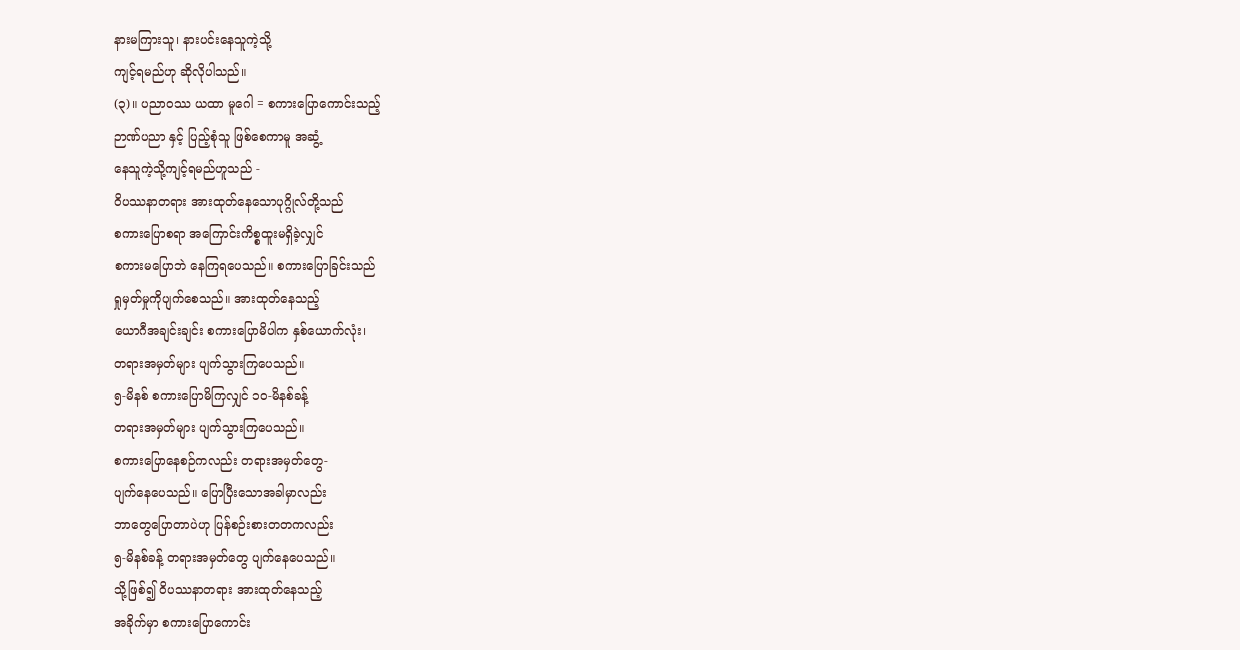နားမကြားသူ၊ နားပင်းနေသူကဲ့သို့
ကျင့်ရမည်ဟု ဆိုလိုပါသည်။
(၃)။ ပညာဝဿ ယထာ မူဂေါ = စကားပြောကောင်းသည့်
ဉာဏ်ပညာ နှင့် ပြည့်စုံသူ ဖြစ်စေကာမူ အဆွံ့
နေသူကဲ့သို့ကျင့်ရမည်ဟူသည် -
ဝိပဿနာတရား အားထုတ်နေသောပုဂ္ဂိုလ်တို့သည်
စကားပြောစရာ အကြောင်းကိစ္စထူးမရှိခဲ့လျှင်
စကားမပြောဘဲ နေကြရပေသည်။ စကားပြောခြင်းသည်
ရှုမှတ်မှုကိုပျက်စေသည်။ အားထုတ်နေသည့်
ယောဂီအချင်းချင်း စကားပြောမိပါက နှစ်ယောက်လုံး၊
တရားအမှတ်များ ပျက်သွားကြပေသည်။
၅-မိနစ် စကားပြောမိကြလျှင် ၁၀-မိနစ်ခန့်
တရားအမှတ်များ ပျက်သွားကြပေသည်။
စကားပြောနေစဉ်ကလည်း တရားအမှတ်တွေ-
ပျက်နေပေသည်။ ပြောပြီးသောအခါမှာလည်း
ဘာတွေပြောတာပဲဟု ပြန်စဉ်းစားတတကလည်း
၅-မိနစ်ခန့် တရားအမှတ်တွေ ပျက်နေပေသည်။
သို့ဖြစ်၍ ဝိပဿနာတရား အားထုတ်နေသည့်
အခိုက်မှာ စကားပြောကောင်း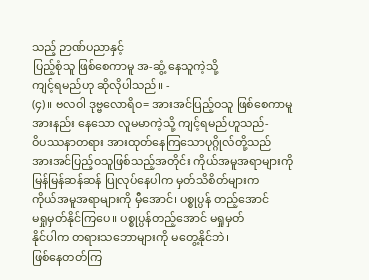သည့် ဉာဏ်ပညာနှင့်
ပြည့်စုံသူ ဖြစ်စေကာမူ အ-ဆွံ့ နေသူကဲ့သို့
ကျင့်ရမည်ဟု ဆိုလိုပါသည်။ -
(၄)။ ဗလဝါ ဒုဗ္ဗလောရိဝ= အားအင်ပြည့်ဝသူ ဖြစ်စေကာမူ
အားနည်း နေသော လူမမာကဲ့သို့ ကျင့်ရမည်ဟူသည်-
ဝိပဿနာတရား အားထုတ်နေကြသောပုဂ္ဂိုလ်တို့သည်
အားအင်ပြည့်ဝသူဖြစ်သည့်အတိုင်း ကိုယ်အမူအရာများကို
မြန်မြန်ဆန်ဆန် ပြုလုပ်နေပါက မှတ်သိစိတ်များက
ကိုယ်အမူအရာများကို မှီအောင်၊ ပစ္စုပ္ပန် တည့်အောင်
မရှုမှတ်နိုင်ကြပေ။ ပစ္စုပ္ပန်တည့်အောင် မရှုမှတ်
နိုင်ပါက တရားသဘောများကို မတွေ့နိုင်ဘဲ၊
ဖြစ်နေတတ်ကြ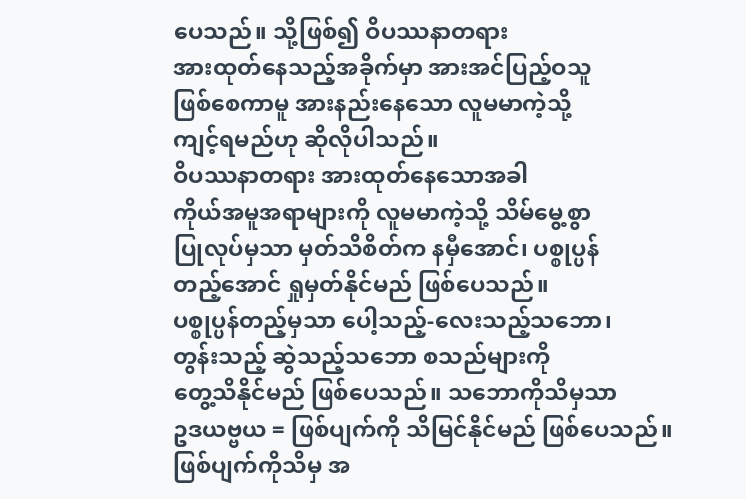ပေသည်။ သို့ဖြစ်၍ ဝိပဿနာတရား
အားထုတ်နေသည့်အခိုက်မှာ အားအင်ပြည့်ဝသူ
ဖြစ်စေကာမူ အားနည်းနေသော လူမမာကဲ့သို့
ကျင့်ရမည်ဟု ဆိုလိုပါသည်။
ဝိပဿနာတရား အားထုတ်နေသောအခါ
ကိုယ်အမူအရာများကို လူမမာကဲ့သို့ သိမ်မွေ့စွာ
ပြုလုပ်မှသာ မှတ်သိစိတ်က နမှီအောင်၊ ပစ္စုပ္ပန်
တည့်အောင် ရှုမှတ်နိုင်မည် ဖြစ်ပေသည်။
ပစ္စုပ္ပန်တည့်မှသာ ပေါ့သည့်-လေးသည့်သဘော၊
တွန်းသည့် ဆွဲသည့်သဘော စသည်များကို
တွေ့သိနိုင်မည် ဖြစ်ပေသည်။ သဘောကိုသိမှသာ
ဥဒယဗ္ဗယ = ဖြစ်ပျက်ကို သိမြင်နိုင်မည် ဖြစ်ပေသည်။
ဖြစ်ပျက်ကိုသိမှ အ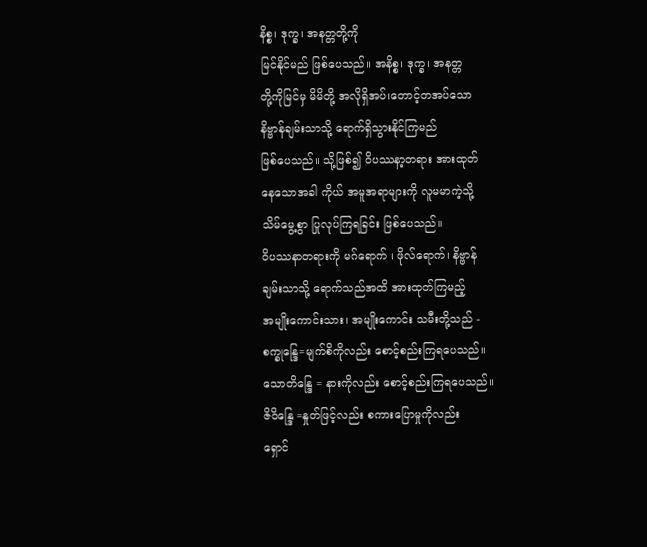နိစ္စ၊ ဒုက္ခ၊ အနတ္တတို့ကို
မြင်နိုင်မည် ဖြစ်ပေသည်။ အနိစ္စ၊ ဒုက္ခ၊ အနတ္တ
တို့ကိုမြင်မှ မိမိတို့ အလိုရှိအပ်၊တောင့်တအပ်သော
နိဗ္ဗာန်ချမ်းသာသို့ ရောက်ရှိသွားနိုင်ကြမည်
ဖြစ်ပေသည်။ သို့ဖြစ်၍ ဝိပဿနာ့တရား အားထုတ်
နေသောအခါ ကိုယ် အမူအရာများကို လူမမာကဲ့သို့
သိမ်မွေ့စွာ ပြုလုပ်ကြရခြင်း ဖြစ်ပေသည်။
ဝိပဿနာတရားကို မဂ်ရောက် ၊ ဖိုလ်ရောက်၊ နိဗ္ဗာန်
ချမ်းသာသို့ ရောက်သည်အထိ အားထုတ်ကြမည့်
အမျိုးကောင်းသား၊ အမျိုးကောင်း သမီးတို့သည် -
စက္ခုန္ဒြေ=မျက်စိကိုလည်း စောင့်စည်းကြရပေသည်။
သောတိန္ဒြေ = နားကိုလည်း စောင့်စည်းကြရပေသည်။
ဇိဝိန္ဒြေ =နှုတ်ဖြင့်လည်း စကားပြောမှုကိုလည်း
ရှောင်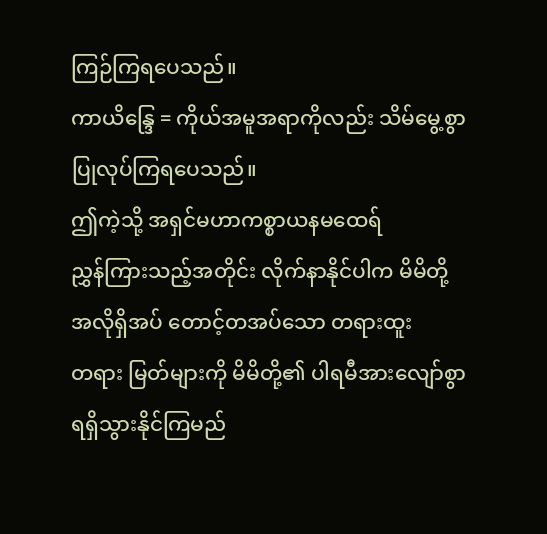ကြဉ်ကြရပေသည်။
ကာယိန္ဒြေ = ကိုယ်အမူအရာကိုလည်း သိမ်မွေ့စွာ
ပြုလုပ်ကြရပေသည်။
ဤကဲ့သို့ အရှင်မဟာကစ္စာယနမထေရ်
ညွှန်ကြားသည့်အတိုင်း လိုက်နာနိုင်ပါက မိမိတို့
အလိုရှိအပ် တောင့်တအပ်သော တရားထူး
တရား မြတ်များကို မိမိတို့၏ ပါရမီအားလျော်စွာ
ရရှိသွားနိုင်ကြမည်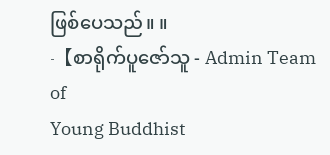ဖြစ်ပေသည်။ ။
-【စာရိုက်ပူဇော်သူ - Admin Team of
Young Buddhist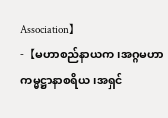Association】
-【မဟာစည်နာယက၊အဂ္ဂမဟာ
ကမ္မဋ္ဌာနာစရိယ၊အရှင်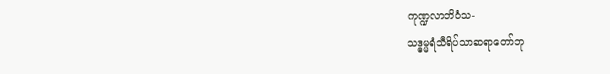ကုဏ္ဍလာဘိဝံသ-
သဒ္ဓမ္မရံသီရိပ်သာဆရာတော်ဘု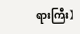ရားကြီး】